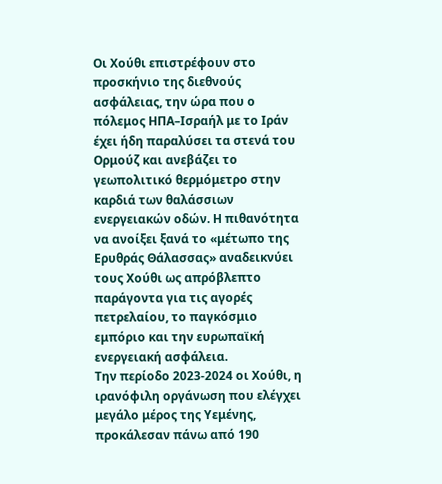Οι Χούθι επιστρέφουν στο προσκήνιο της διεθνούς ασφάλειας, την ώρα που ο πόλεμος ΗΠΑ–Ισραήλ με το Ιράν έχει ήδη παραλύσει τα στενά του Ορμούζ και ανεβάζει το γεωπολιτικό θερμόμετρο στην καρδιά των θαλάσσιων ενεργειακών οδών. Η πιθανότητα να ανοίξει ξανά το «μέτωπο της Ερυθράς Θάλασσας» αναδεικνύει τους Χούθι ως απρόβλεπτο παράγοντα για τις αγορές πετρελαίου, το παγκόσμιο εμπόριο και την ευρωπαϊκή ενεργειακή ασφάλεια.
Την περίοδο 2023‑2024 οι Χούθι, η ιρανόφιλη οργάνωση που ελέγχει μεγάλο μέρος της Υεμένης, προκάλεσαν πάνω από 190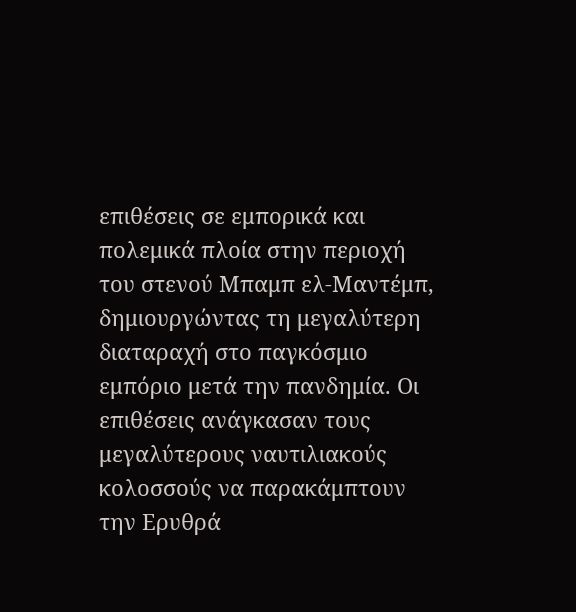επιθέσεις σε εμπορικά και πολεμικά πλοία στην περιοχή του στενού Μπαμπ ελ‑Μαντέμπ, δημιουργώντας τη μεγαλύτερη διαταραχή στο παγκόσμιο εμπόριο μετά την πανδημία. Οι επιθέσεις ανάγκασαν τους μεγαλύτερους ναυτιλιακούς κολοσσούς να παρακάμπτουν την Ερυθρά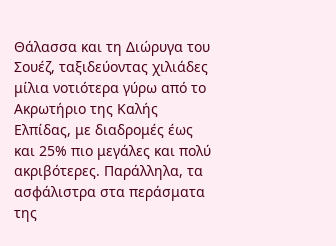Θάλασσα και τη Διώρυγα του Σουέζ, ταξιδεύοντας χιλιάδες μίλια νοτιότερα γύρω από το Ακρωτήριο της Καλής Ελπίδας, με διαδρομές έως και 25% πιο μεγάλες και πολύ ακριβότερες. Παράλληλα, τα ασφάλιστρα στα περάσματα της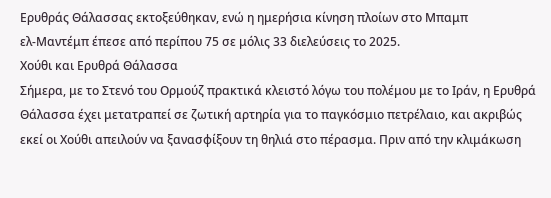Ερυθράς Θάλασσας εκτοξεύθηκαν, ενώ η ημερήσια κίνηση πλοίων στο Μπαμπ ελ‑Μαντέμπ έπεσε από περίπου 75 σε μόλις 33 διελεύσεις το 2025.
Χούθι και Ερυθρά Θάλασσα
Σήμερα, με το Στενό του Ορμούζ πρακτικά κλειστό λόγω του πολέμου με το Ιράν, η Ερυθρά Θάλασσα έχει μετατραπεί σε ζωτική αρτηρία για το παγκόσμιο πετρέλαιο, και ακριβώς εκεί οι Χούθι απειλούν να ξανασφίξουν τη θηλιά στο πέρασμα. Πριν από την κλιμάκωση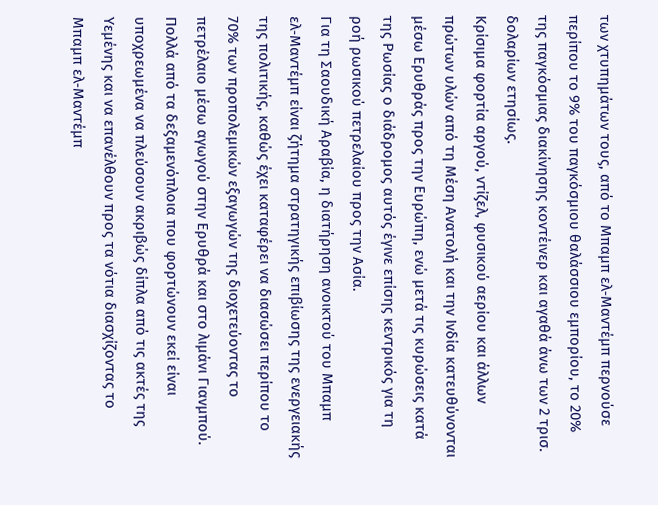των χτυπημάτων τους, από το Μπαμπ ελ‑Μαντέμπ περνούσε περίπου το 9% του παγκόσμιου θαλάσσιου εμπορίου, το 20% της παγκόσμιας διακίνησης κοντέινερ και αγαθά άνω των 2 τρισ. δολαρίων ετησίως.
Κρίσιμα φορτία αργού, ντίζελ, φυσικού αερίου και άλλων πρώτων υλών από τη Μέση Ανατολή και την Ινδία κατευθύνονται μέσω Ερυθράς προς την Ευρώπη, ενώ μετά τις κυρώσεις κατά της Ρωσίας ο διάδρομος αυτός έγινε επίσης κεντρικός για τη ροή ρωσικού πετρελαίου προς την Ασία.
Για τη Σαουδική Αραβία, η διατήρηση ανοικτού του Μπαμπ ελ‑Μαντέμπ είναι ζήτημα στρατηγικής επιβίωσης της ενεργειακής της πολιτικής, καθώς έχει καταφέρει να διασώσει περίπου το 70% των προπολεμικών εξαγωγών της διοχετεύοντας το πετρέλαιο μέσω αγωγού στην Ερυθρά και στο λιμάνι Γιανμπού. Πολλά από τα δεξαμενόπλοια που φορτώνουν εκεί είναι υποχρεωμένα να πλεύσουν ακριβώς δίπλα από τις ακτές της Υεμένης και να επανέλθουν προς τα νότια διασχίζοντας το Μπαμπ ελ‑Μαντέμπ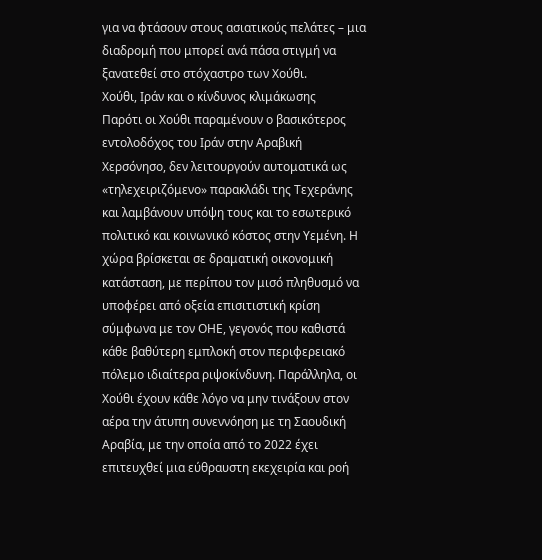για να φτάσουν στους ασιατικούς πελάτες – μια διαδρομή που μπορεί ανά πάσα στιγμή να ξανατεθεί στο στόχαστρο των Χούθι.
Χούθι, Ιράν και ο κίνδυνος κλιμάκωσης
Παρότι οι Χούθι παραμένουν ο βασικότερος εντολοδόχος του Ιράν στην Αραβική Χερσόνησο, δεν λειτουργούν αυτοματικά ως «τηλεχειριζόμενο» παρακλάδι της Τεχεράνης και λαμβάνουν υπόψη τους και το εσωτερικό πολιτικό και κοινωνικό κόστος στην Υεμένη. Η χώρα βρίσκεται σε δραματική οικονομική κατάσταση, με περίπου τον μισό πληθυσμό να υποφέρει από οξεία επισιτιστική κρίση σύμφωνα με τον ΟΗΕ, γεγονός που καθιστά κάθε βαθύτερη εμπλοκή στον περιφερειακό πόλεμο ιδιαίτερα ριψοκίνδυνη. Παράλληλα, οι Χούθι έχουν κάθε λόγο να μην τινάξουν στον αέρα την άτυπη συνεννόηση με τη Σαουδική Αραβία, με την οποία από το 2022 έχει επιτευχθεί μια εύθραυστη εκεχειρία και ροή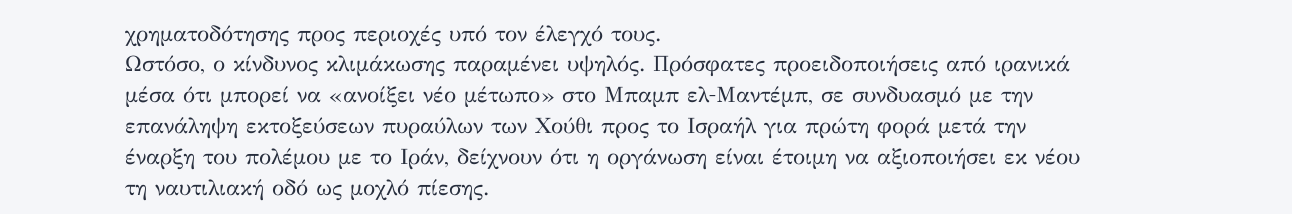χρηματοδότησης προς περιοχές υπό τον έλεγχό τους.
Ωστόσο, ο κίνδυνος κλιμάκωσης παραμένει υψηλός. Πρόσφατες προειδοποιήσεις από ιρανικά μέσα ότι μπορεί να «ανοίξει νέο μέτωπο» στο Μπαμπ ελ‑Μαντέμπ, σε συνδυασμό με την επανάληψη εκτοξεύσεων πυραύλων των Χούθι προς το Ισραήλ για πρώτη φορά μετά την έναρξη του πολέμου με το Ιράν, δείχνουν ότι η οργάνωση είναι έτοιμη να αξιοποιήσει εκ νέου τη ναυτιλιακή οδό ως μοχλό πίεσης.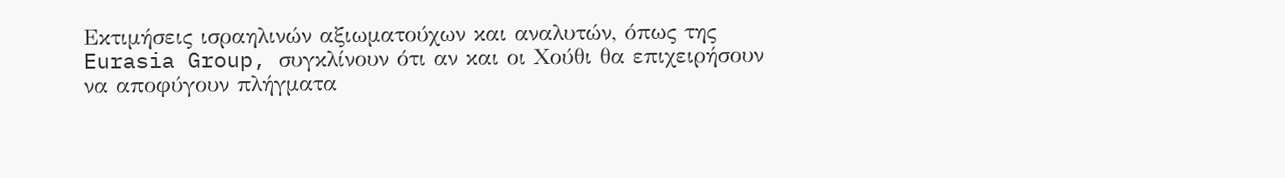Εκτιμήσεις ισραηλινών αξιωματούχων και αναλυτών, όπως της Eurasia Group, συγκλίνουν ότι αν και οι Χούθι θα επιχειρήσουν να αποφύγουν πλήγματα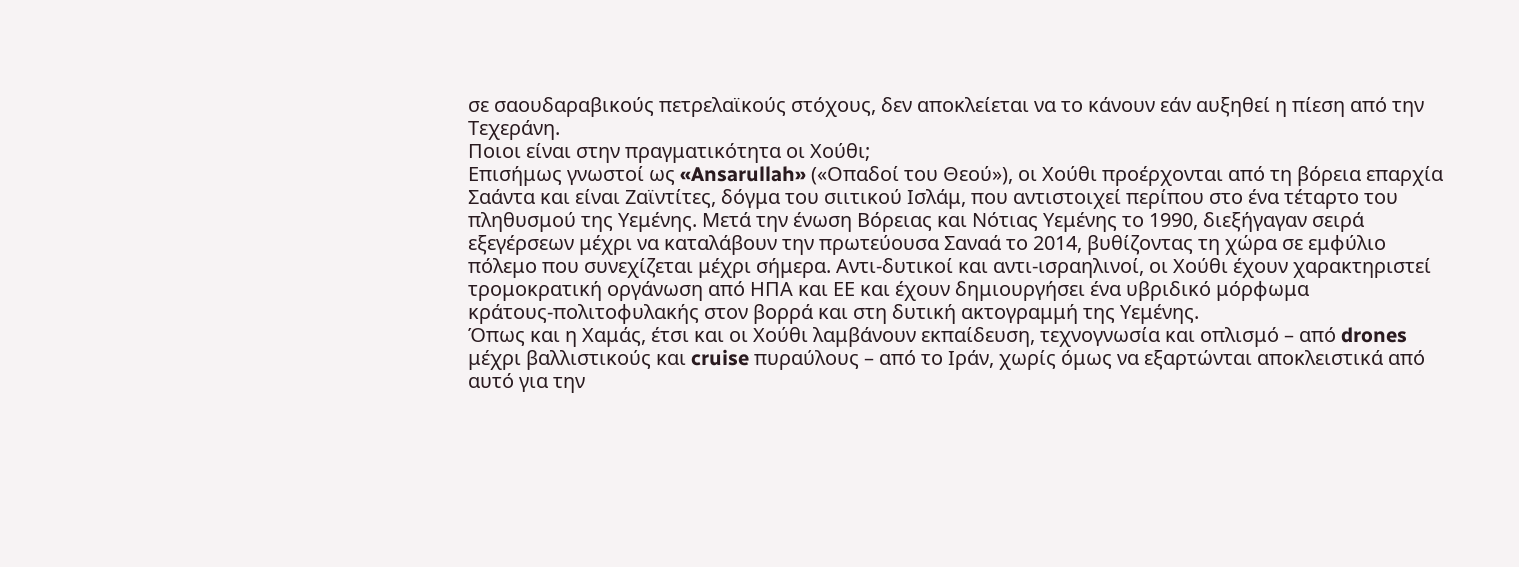σε σαουδαραβικούς πετρελαϊκούς στόχους, δεν αποκλείεται να το κάνουν εάν αυξηθεί η πίεση από την Τεχεράνη.
Ποιοι είναι στην πραγματικότητα οι Χούθι;
Επισήμως γνωστοί ως «Ansarullah» («Οπαδοί του Θεού»), οι Χούθι προέρχονται από τη βόρεια επαρχία Σαάντα και είναι Ζαϊντίτες, δόγμα του σιιτικού Ισλάμ, που αντιστοιχεί περίπου στο ένα τέταρτο του πληθυσμού της Υεμένης. Μετά την ένωση Βόρειας και Νότιας Υεμένης το 1990, διεξήγαγαν σειρά εξεγέρσεων μέχρι να καταλάβουν την πρωτεύουσα Σαναά το 2014, βυθίζοντας τη χώρα σε εμφύλιο πόλεμο που συνεχίζεται μέχρι σήμερα. Αντι‑δυτικοί και αντι‑ισραηλινοί, οι Χούθι έχουν χαρακτηριστεί τρομοκρατική οργάνωση από ΗΠΑ και ΕΕ και έχουν δημιουργήσει ένα υβριδικό μόρφωμα κράτους‑πολιτοφυλακής στον βορρά και στη δυτική ακτογραμμή της Υεμένης.
Όπως και η Χαμάς, έτσι και οι Χούθι λαμβάνουν εκπαίδευση, τεχνογνωσία και οπλισμό – από drones μέχρι βαλλιστικούς και cruise πυραύλους – από το Ιράν, χωρίς όμως να εξαρτώνται αποκλειστικά από αυτό για την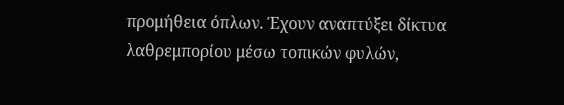προμήθεια όπλων. Έχουν αναπτύξει δίκτυα λαθρεμπορίου μέσω τοπικών φυλών,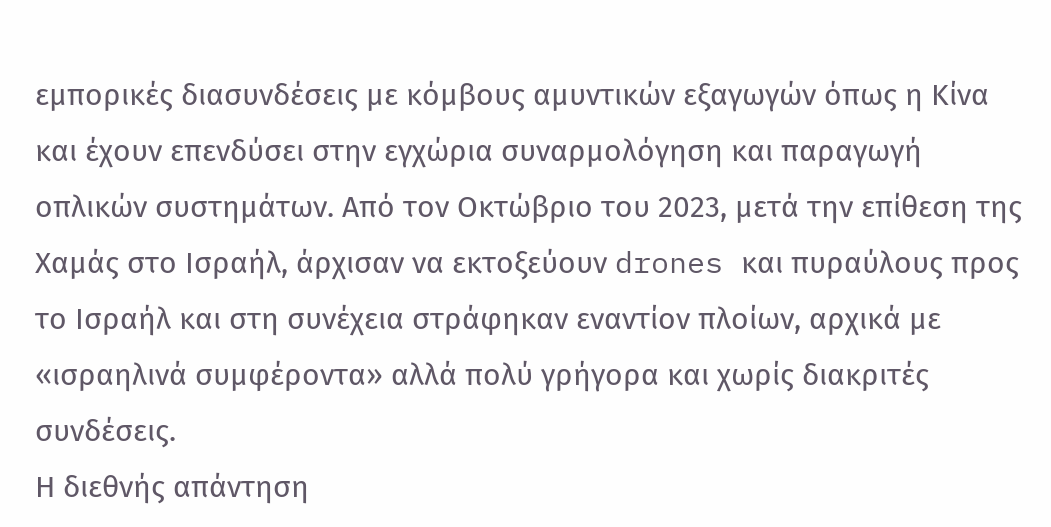εμπορικές διασυνδέσεις με κόμβους αμυντικών εξαγωγών όπως η Κίνα και έχουν επενδύσει στην εγχώρια συναρμολόγηση και παραγωγή οπλικών συστημάτων. Από τον Οκτώβριο του 2023, μετά την επίθεση της Χαμάς στο Ισραήλ, άρχισαν να εκτοξεύουν drones και πυραύλους προς το Ισραήλ και στη συνέχεια στράφηκαν εναντίον πλοίων, αρχικά με «ισραηλινά συμφέροντα» αλλά πολύ γρήγορα και χωρίς διακριτές συνδέσεις.
Η διεθνής απάντηση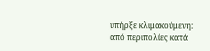υπήρξε κλιμακούμενη: από περιπολίες κατά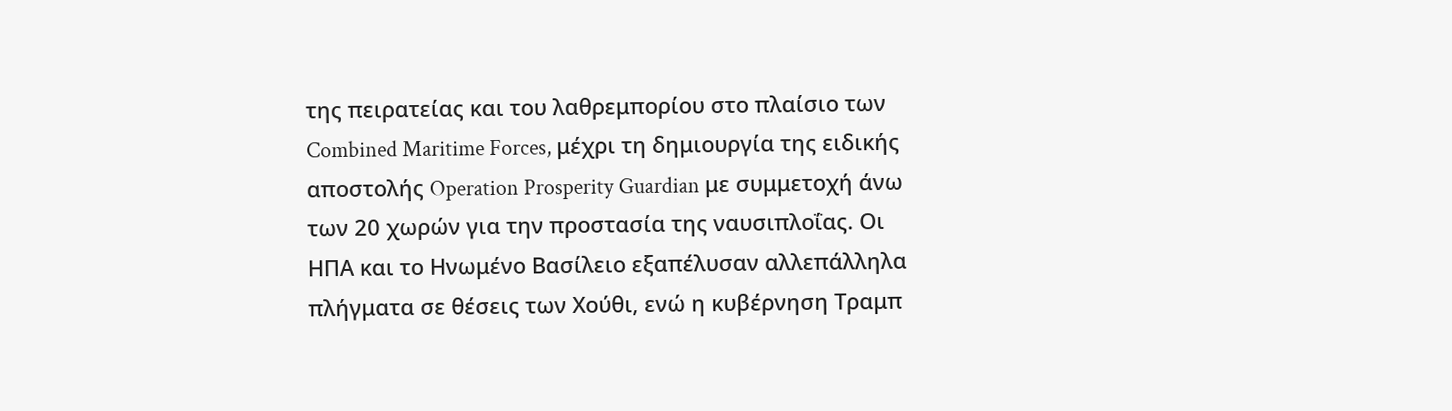της πειρατείας και του λαθρεμπορίου στο πλαίσιο των Combined Maritime Forces, μέχρι τη δημιουργία της ειδικής αποστολής Operation Prosperity Guardian με συμμετοχή άνω των 20 χωρών για την προστασία της ναυσιπλοΐας. Οι ΗΠΑ και το Ηνωμένο Βασίλειο εξαπέλυσαν αλλεπάλληλα πλήγματα σε θέσεις των Χούθι, ενώ η κυβέρνηση Τραμπ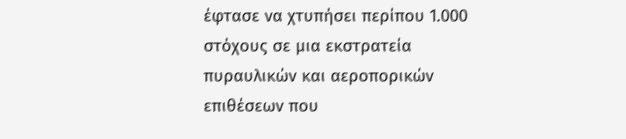έφτασε να χτυπήσει περίπου 1.000 στόχους σε μια εκστρατεία πυραυλικών και αεροπορικών επιθέσεων που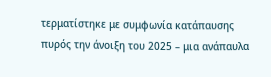τερματίστηκε με συμφωνία κατάπαυσης πυρός την άνοιξη του 2025 – μια ανάπαυλα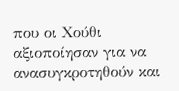που οι Χούθι αξιοποίησαν για να ανασυγκροτηθούν και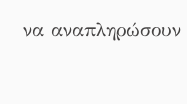να αναπληρώσουν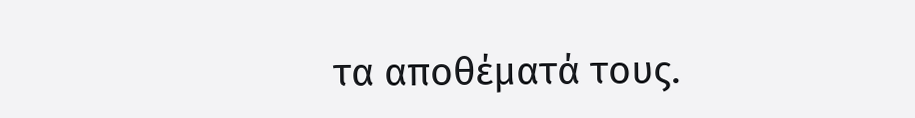τα αποθέματά τους.